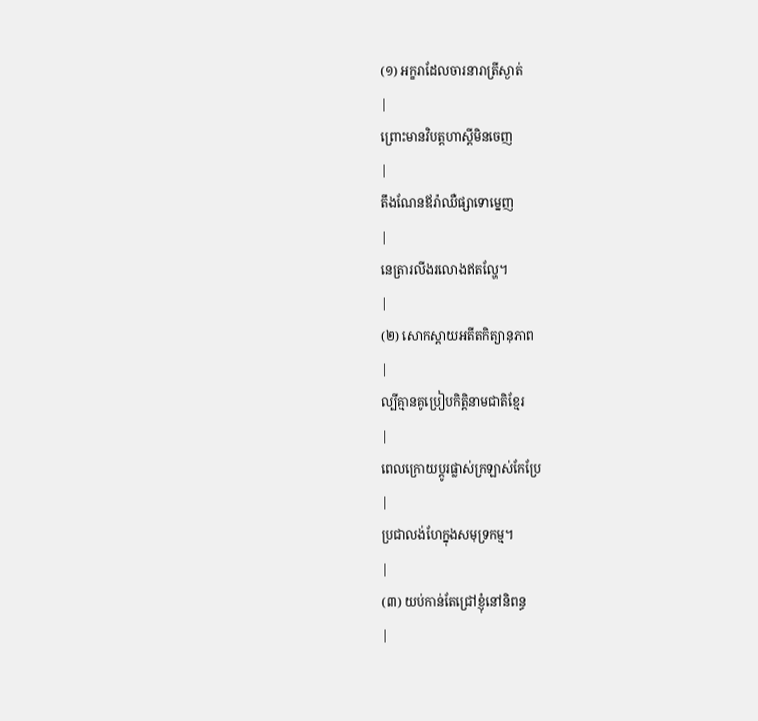(១) អក្ខរាដែលចារនារាត្រីស្ងាត់
|
ព្រោះមានវិបត្តហាស្ដីមិនចេញ
|
តឹងណែនឪរ៉ាឈឺផ្សាទោម្នេញ
|
នេត្រារលីងរលោងឥតល្ហែ។
|
(២) សោកស្ដាយអតីតកិត្យានុភាព
|
ល្បីគ្មានគូប្រៀបកិត្តិនាមជាតិខ្មែរ
|
ពេលក្រោយប្តូរផ្លាស់ក្រឡាស់កែប្រែ
|
ប្រជាលង់ហែក្នុងសមុទ្រកម្ម។
|
(៣) យប់កាន់តែជ្រៅខ្ញុំនៅនិពន្ធ
|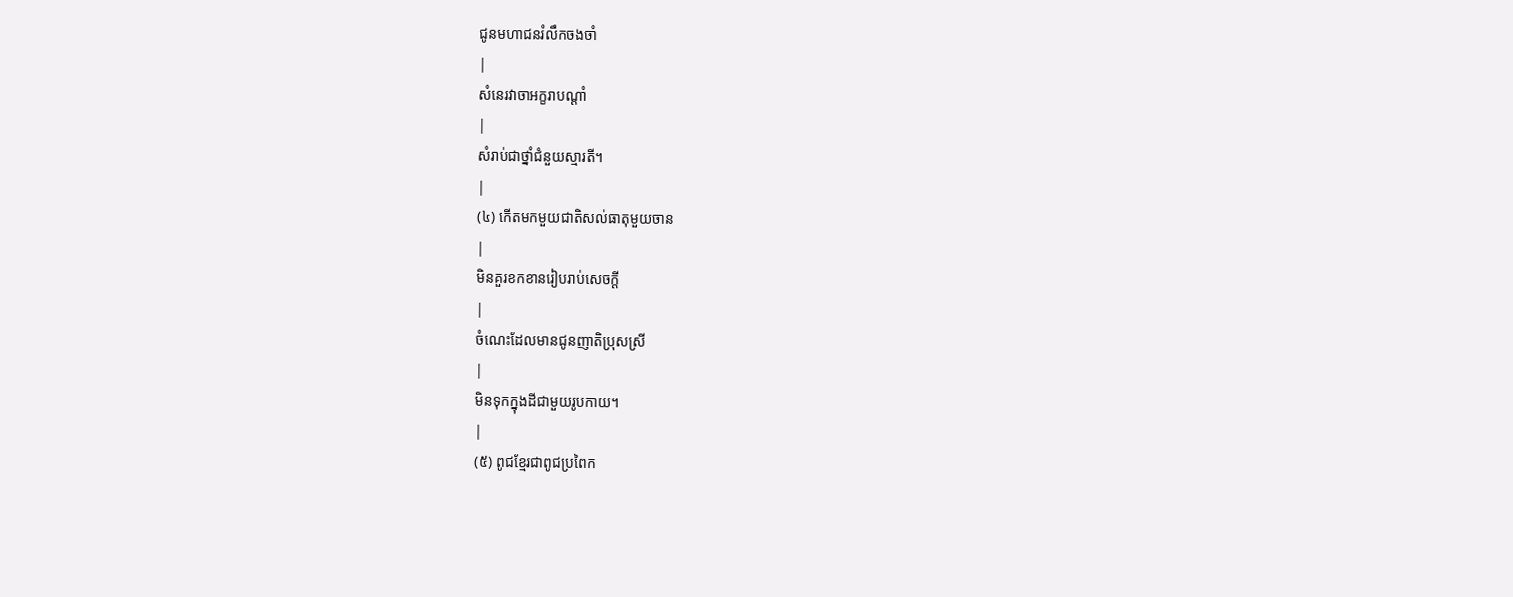ជូនមហាជនរំលឹកចងចាំ
|
សំនេរវាចាអក្ខរាបណ្ដាំ
|
សំរាប់ជាថ្នាំជំនួយស្មារតី។
|
(៤) កើតមកមួយជាតិសល់ធាតុមួយចាន
|
មិនគួរខកខានរៀបរាប់សេចក្ដី
|
ចំណេះដែលមានជូនញាតិប្រុសស្រី
|
មិនទុកក្នុងដីជាមួយរូបកាយ។
|
(៥) ពូជខ្មែរជាពូជប្រពៃក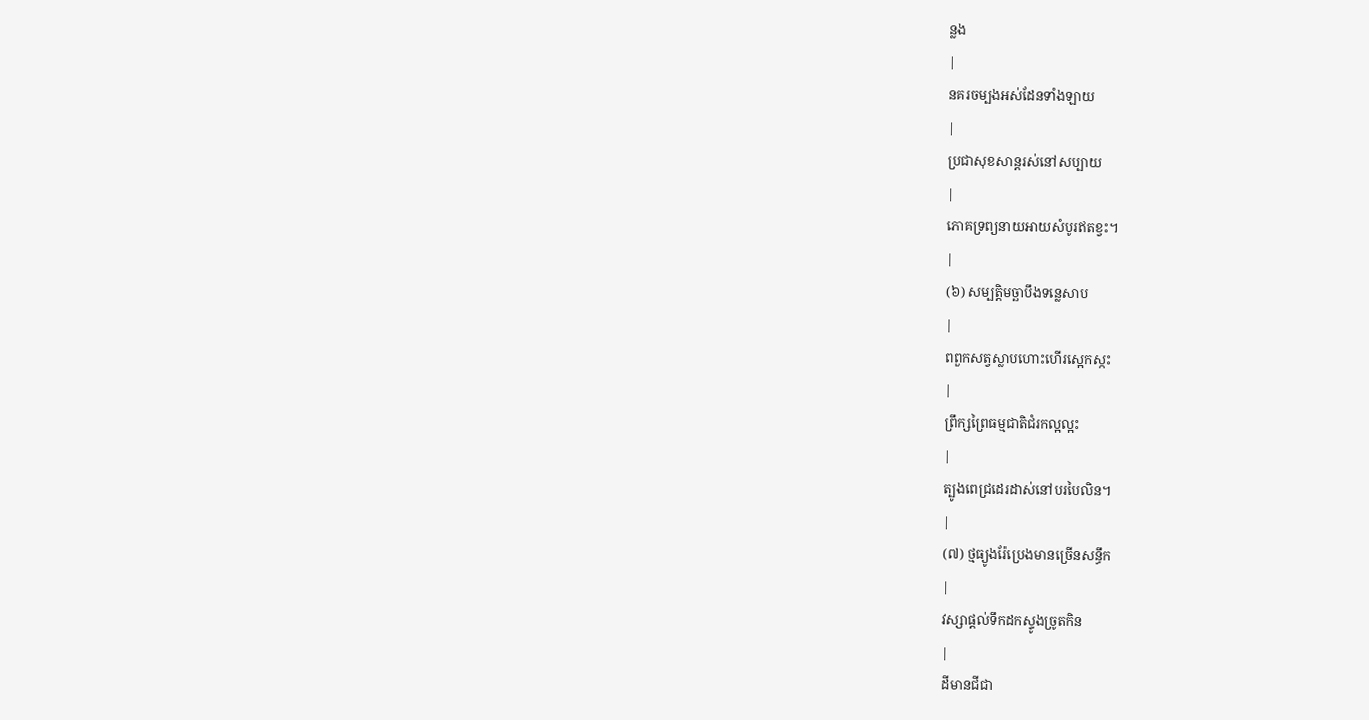ន្លង
|
នគរចម្បងអស់ដែនទាំងឡាយ
|
ប្រជាសុខសាន្ដរស់នៅសប្បាយ
|
ភោគទ្រព្យនាយអាយសំបូរឥតខ្វះ។
|
(៦) សម្បត្តិមច្ឆាបឹងទន្លេសាប
|
ពពួកសត្វស្លាបហោះហើរស្អេកស្កះ
|
ព្រឹក្សព្រៃធម្មជាតិជំរកល្អល្អះ
|
ត្បូងពេជ្រដេរដាស់នៅបរបៃលិន។
|
(៧) ថ្មធ្យូងរ៉ែប្រេងមានច្រើនសន្ធឹក
|
វស្សាផ្ដល់ទឹកដកស្ទូងច្រូតកិន
|
ដីមានជីជា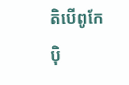តិបើពូកែប៉ិ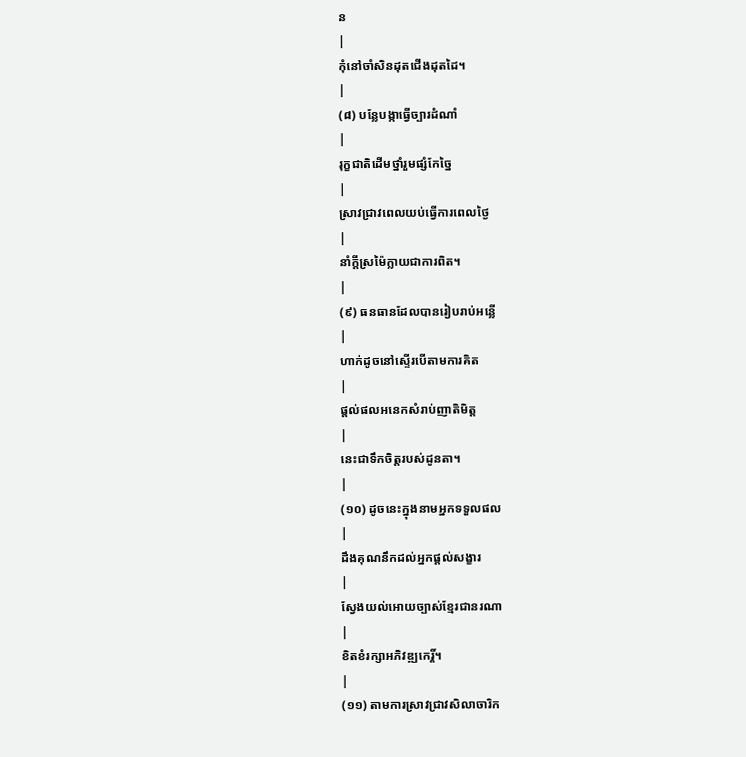ន
|
កុំនៅចាំសិនដុតជើងដុតដៃ។
|
(៨) បន្លែបង្កាធ្វើច្បារដំណាំ
|
រុក្ខជាតិដើមថ្នាំរួមផ្សំកែច្នៃ
|
ស្រាវជា្រវពេលយប់ធ្វើការពេលថ្ងៃ
|
នាំក្ដីស្រម៉ៃក្លាយជាការពិត។
|
(៩) ធនធានដែលបានរៀបរាប់អន្លើ
|
ហាក់ដូចនៅស្ទើរបើតាមការគិត
|
ផ្ដល់ផលអនេកសំរាប់ញាតិមិត្ត
|
នេះជាទឹកចិត្តរបស់ដូនតា។
|
(១០) ដូចនេះក្នុងនាមអ្នកទទួលផល
|
ដឹងគុណនឹកដល់អ្នកផ្ដល់សង្ខារ
|
ស្វែងយល់អោយច្បាស់ខ្មែរជានរណា
|
ខិតខំរក្សាអភិវឌ្ឍកេរ្តិ៍។
|
(១១) តាមការស្រាវជា្រវសិលាចារិក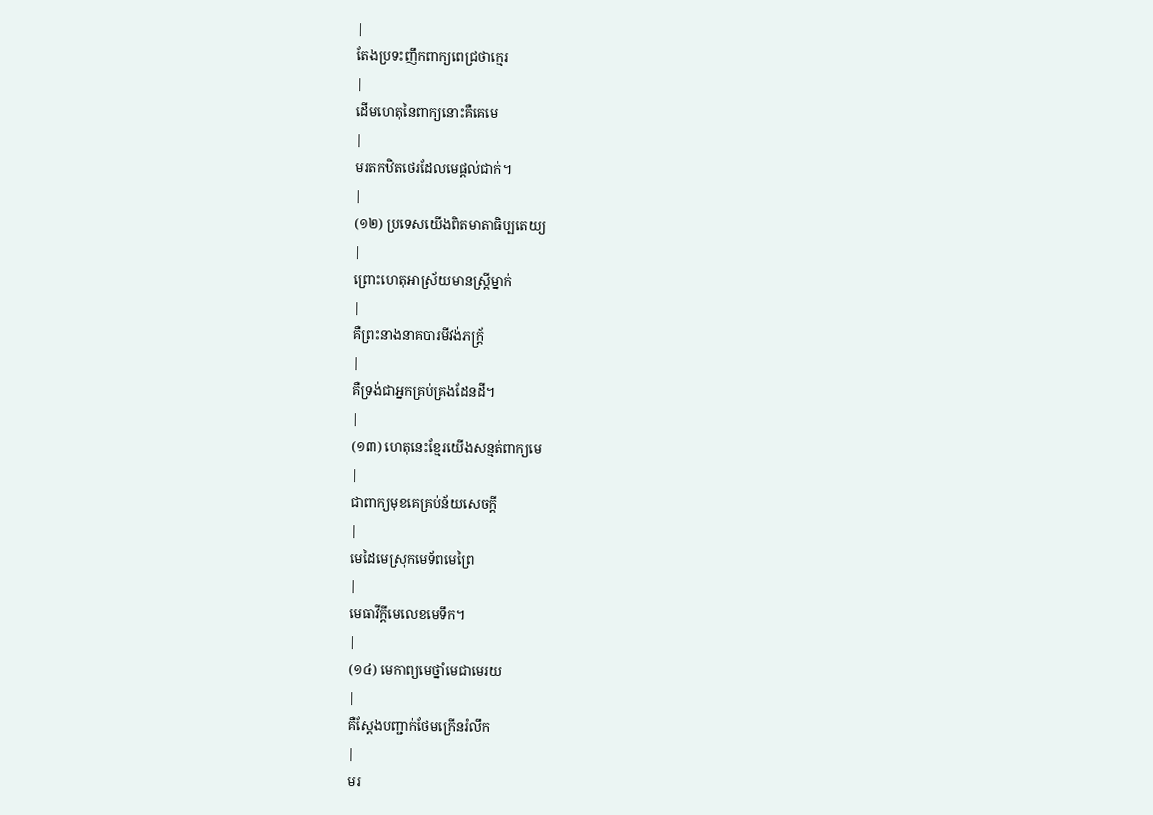|
តែងប្រទះញឹកពាក្យពេជ្រថាក្មេរ
|
ដើមហេតុនៃពាក្យនោះគឺគេមេ
|
មរតកឋិតថេរដែលមេផ្ដល់ជាក់។
|
(១២) ប្រទេសយើងពិតមាតាធិប្បតេយ្យ
|
ព្រោះហេតុអាស្រ័យមានស្រ្ដីម្នាក់
|
គឺព្រះនាងនាគបារមីវង់ភក្រ្ដ័
|
គឺទ្រង់ជាអ្នកគ្រប់គ្រងដែនដី។
|
(១៣) ហេតុនេះខ្មែរយើងសន្មត់ពាក្យមេ
|
ជាពាក្យមុខគេគ្រប់ន័យសេចក្តី
|
មេដៃមេស្រុកមេទ័ពមេព្រៃ
|
មេធាវីក្ដីមេលេខមេទឹក។
|
(១៤) មេកាព្យមេថ្នាំមេជាមេរយ
|
គឺស្ដែងបញ្ជាក់ថែមក្រើនរំលឹក
|
មរ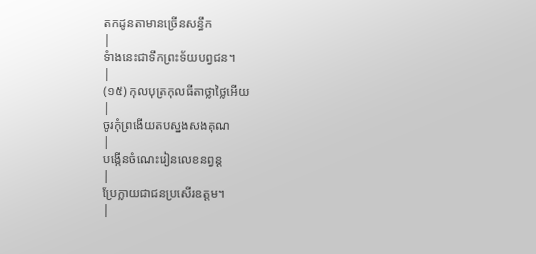តកដូនតាមានច្រើនសន្ធឹក
|
ទំាងនេះជាទឹកព្រះទ័យបព្វជន។
|
(១៥) កុលបុត្រកុលធីតាថ្លាថ្លៃអើយ
|
ចូរកុំព្រងើយតបស្នងសងគុណ
|
បង្កើនចំណេះរៀនលេខនព្វន្ដ
|
ប្រែក្លាយជាជនប្រសើរឧត្ដម។
|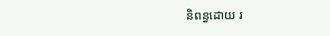និពន្ធដោយ រ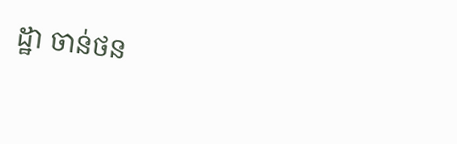ដ្ឋា ចាន់ថន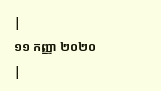|
១១ កញ្ញា ២០២០
|